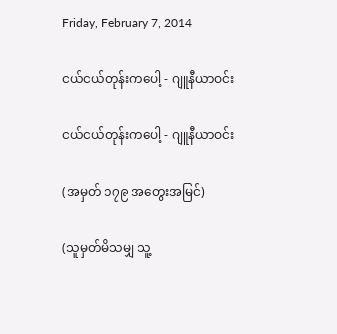Friday, February 7, 2014

ငယ်ငယ်တုန်းကပေါ့ - ဂျူနီယာဝင်း

ငယ်ငယ်တုန်းကပေါ့ - ဂျူနီယာဝင်း

(အမှတ် ၁၇၉ အတွေးအမြင်)

(သူမှတ်မိသမျှ သူ့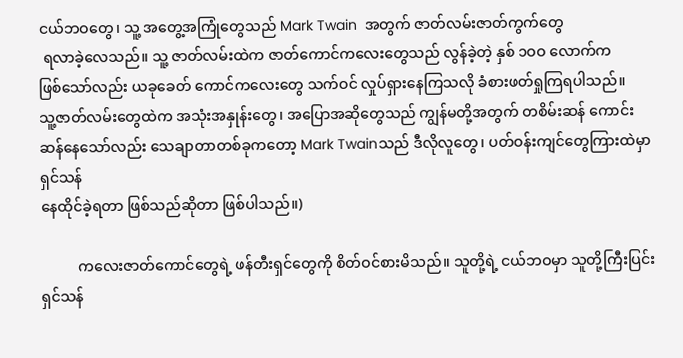ငယ်ဘဝတွေ၊ သူ့ အတွေ့အကြုံတွေသည် Mark Twain  အတွက် ဇာတ်လမ်းဇာတ်ကွက်တွေ
 ရလာခဲ့လေသည်။ သူ့ ဇာတ်လမ်းထဲက ဇာတ်ကောင်ကလေးတွေသည် လွန်ခဲ့တဲ့ နှစ် ၁ဝဝ လောက်က
ဖြစ်သော်လည်း ယခုခေတ် ကောင်ကလေးတွေ သက်ဝင် လှုပ်ရှားနေကြသလို ခံစားဖတ်ရှုကြရပါသည်။
သူ့ဇာတ်လမ်းတွေထဲက အသုံးအနှုန်းတွေ၊ အပြောအဆိုတွေသည် ကျွန်မတို့အတွက် တစိမ်းဆန် ကောင်း
ဆန်နေသော်လည်း သေချာတာတစ်ခုကတော့ Mark Twainသည် ဒီလိုလူတွေ၊ ပတ်ဝန်းကျင်တွေကြားထဲမှာ ရှင်သန်
နေထိုင်ခဲ့ရတာ ဖြစ်သည်ဆိုတာ ဖြစ်ပါသည်။)

          ကလေးဇာတ်ကောင်တွေရဲ့ ဖန်တီးရှင်တွေကို စိတ်ဝင်စားမိသည်။ သူတို့ရဲ့ ငယ်ဘဝမှာ သူတို့ကြီးပြင်းရှင်သန်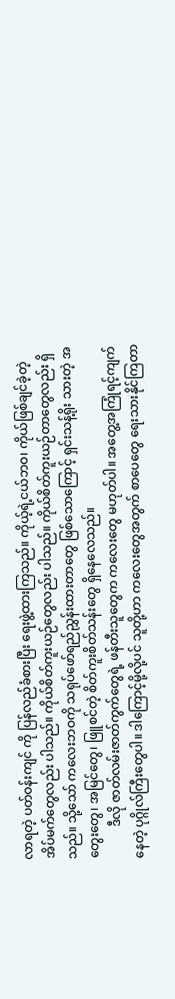လာရတဲ့ ပတ်ဝန်းကျင် ကို ပြန်လည်ခံစားပြီး ရေးဖွဲ့ထားကြသည်။ ကိုယ့်ရဲ့ငယ်ဘဝ၊ ကိုယ်ဖြစ်ချင်ခဲ့တဲ့ အိပ်မက်တွေလည်း ပါသည်။ ကိုယ်စိတ်ကူးယဉ်တွေလည်း ပါသည်။ ကိုယ်စိတ်ကူးယဉ်တာတွေလည်း ရှိသည်။ သို့သော် ကလေးဘဝကို သရုပ်ဖော်ရည်ညွှန်းထားတာတွေ ဖြစ်သောကြောင့် ရှင်းသန့်ရိုး သားတဲ့ အတွေးတွေ၊ အမြင်တွေ၊ ဖြူစင်တဲ့ စိတ်ကူးစိတ်သန်းတွေ ရှိနေလေသည်။
          ဒီလို ဇာတ်လမ်းဇာတ်ကွက်တွေရဲ့ ဖန်တီးသူတွေက ကလေးတွေ မဟုတ်ပါ။ အတွေ့အကြုံရင့်ကျက်နေတဲ့ ပုဂ္ဂိုလ်ကြီးတွေပါ။ ဒါကြောင့်မို့လို့ပင် သူတို့ဟာ ကလေးတွေအတွက် စာပေတွေ ရေးသားနိုင်ကြတာ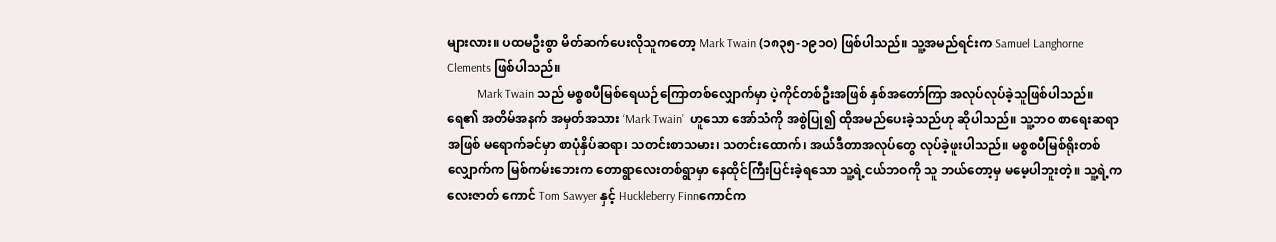များလား။ ပထမဦးစွာ မိတ်ဆက်ပေးလိုသူကတော့ Mark Twain (၁၈၃၅-၁၉၁ဝ) ဖြစ်ပါသည်။ သူ့အမည်ရင်းက Samuel Langhorne Clements ဖြစ်ပါသည်။
          Mark Twain သည် မစ္စစပီမြစ်ရေယဉ်ကြောတစ်လျှောက်မှာ ပဲ့ကိုင်တစ်ဦးအဖြစ် နှစ်အတော်ကြာ အလုပ်လုပ်ခဲ့သူဖြစ်ပါသည်။ ရေ၏ အတိမ်အနက် အမှတ်အသား ‘Mark Twain’  ဟူသော အော်သံကို အစွဲပြု၍ ထိုအမည်ပေးခဲ့သည်ဟု ဆိုပါသည်။ သူ့ဘဝ စာရေးဆရာအဖြစ် မရောက်ခင်မှာ စာပုံနှိပ်ဆရာ၊ သတင်းစာသမား၊ သတင်းထောက်၊ အယ်ဒီတာအလုပ်တွေ လုပ်ခဲ့ဖူးပါသည်။ မစ္စစပီမြစ်ရိုးတစ်လျှောက်က မြစ်ကမ်းဘေးက တောရွာလေးတစ်ရွာမှာ နေထိုင်ကြီးပြင်းခဲ့ရသော သူ့ရဲ့ငယ်ဘဝကို သူ ဘယ်တော့မှ မမေ့ပါဘူးတဲ့။ သူ့ရဲ့ကလေးဇာတ် ကောင် Tom Sawyer နှင့် Huckleberry Finnကောင်က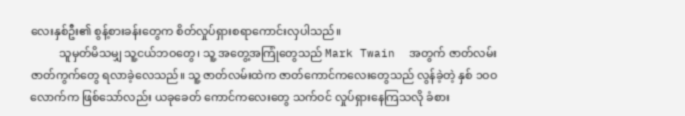လေးနှစ်ဦး၏ စွန့်စားခန်းတွေက စိတ်လှုပ်ရှားစရာကောင်းလှပါသည်။
          သူမှတ်မိသမျှ သူ့ငယ်ဘဝတွေ၊ သူ့ အတွေ့အကြုံတွေသည် Mark Twain  အတွက် ဇာတ်လမ်းဇာတ်ကွက်တွေ ရလာခဲ့လေသည်။ သူ့ ဇာတ်လမ်းထဲက ဇာတ်ကောင်ကလေးတွေသည် လွန်ခဲ့တဲ့ နှစ် ၁ဝဝ လောက်က ဖြစ်သော်လည်း ယခုခေတ် ကောင်ကလေးတွေ သက်ဝင် လှုပ်ရှားနေကြသလို ခံစား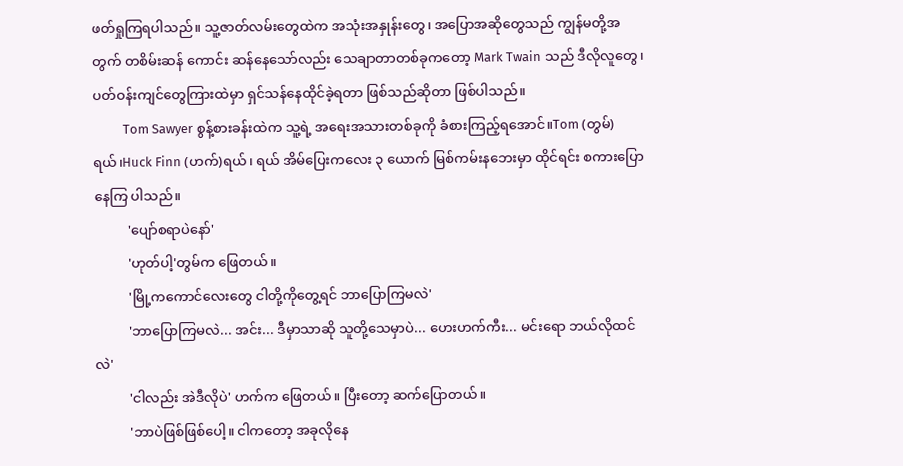ဖတ်ရှုကြရပါသည်။ သူ့ဇာတ်လမ်းတွေထဲက အသုံးအနှုန်းတွေ၊ အပြောအဆိုတွေသည် ကျွန်မတို့အတွက် တစိမ်းဆန် ကောင်း ဆန်နေသော်လည်း သေချာတာတစ်ခုကတော့ Mark Twain သည် ဒီလိုလူတွေ၊ ပတ်ဝန်းကျင်တွေကြားထဲမှာ ရှင်သန်နေထိုင်ခဲ့ရတာ ဖြစ်သည်ဆိုတာ ဖြစ်ပါသည်။
          Tom Sawyer စွန့်စားခန်းထဲက သူ့ရဲ့ အရေးအသားတစ်ခုကို ခံစားကြည့်ရအောင်။Tom (တွမ်)ရယ်၊Huck Finn (ဟက်)ရယ်၊ ရယ် အိမ်ပြေးကလေး ၃ ယောက် မြစ်ကမ်းနဘေးမှာ ထိုင်ရင်း စကားပြောနေကြ ပါသည်။
          'ပျော်စရာပဲနော်'
          'ဟုတ်ပါ့'တွမ်က ဖြေတယ်။
          'မြို့ကကောင်လေးတွေ ငါတို့ကိုတွေ့ရင် ဘာပြောကြမလဲ'
          'ဘာပြောကြမလဲ... အင်း... ဒီမှာသာဆို သူတို့သေမှာပဲ... ဟေးဟက်ကီး... မင်းရော ဘယ်လိုထင်လဲ'
          'ငါလည်း အဲဒီလိုပဲ' ဟက်က ဖြေတယ်။ ပြီးတော့ ဆက်ပြောတယ်။
          'ဘာပဲဖြစ်ဖြစ်ပေါ့။ ငါကတော့ အခုလိုနေ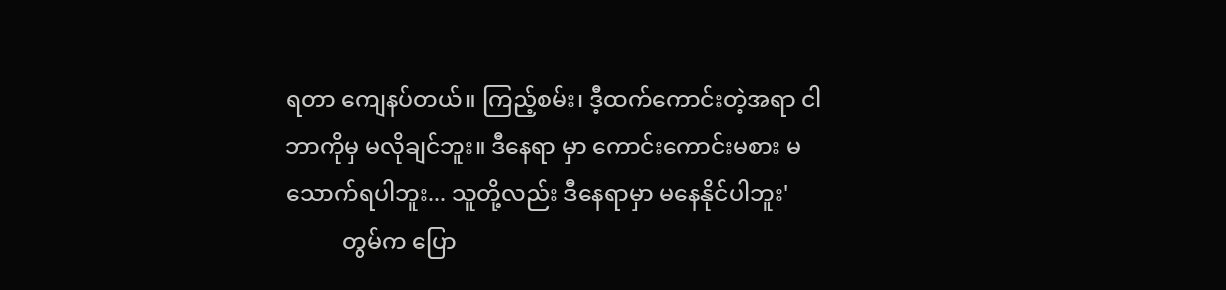ရတာ ကျေနပ်တယ်။ ကြည့်စမ်း၊ ဒီ့ထက်ကောင်းတဲ့အရာ ငါဘာကိုမှ မလိုချင်ဘူး။ ဒီနေရာ မှာ ကောင်းကောင်းမစား မသောက်ရပါဘူး... သူတို့လည်း ဒီနေရာမှာ မနေနိုင်ပါဘူး'
          တွမ်က ပြော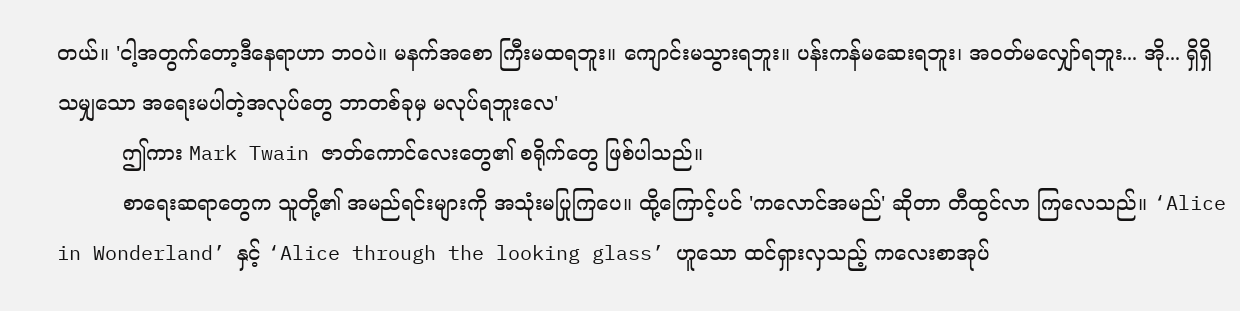တယ်။ 'ငါ့အတွက်တော့ဒီနေရာဟာ ဘဝပဲ။ မနက်အစော ကြီးမထရဘူး။ ကျောင်းမသွားရဘူး။ ပန်းကန်မဆေးရဘူး၊ အဝတ်မလျှော်ရဘူး... အို... ရှိရှိသမျှသော အရေးမပါတဲ့အလုပ်တွေ ဘာတစ်ခုမှ မလုပ်ရဘူးလေ'
          ဤကား Mark Twain ဇာတ်ကောင်လေးတွေ၏ စရိုက်တွေ ဖြစ်ပါသည်။
          စာရေးဆရာတွေက သူတို့၏ အမည်ရင်းများကို အသုံးမပြုကြပေ။ ထို့ကြောင့်ပင် 'ကလောင်အမည်' ဆိုတာ တီထွင်လာ ကြလေသည်။ ‘Alice in Wonderland’ နှင့် ‘Alice through the looking glass’ ဟူသော ထင်ရှားလှသည့် ကလေးစာအုပ်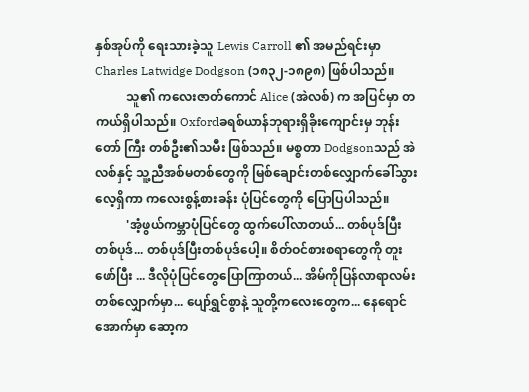နှစ်အုပ်ကို ရေးသားခဲ့သူ Lewis Carroll ၏ အမည်ရင်းမှာ Charles Latwidge Dodgson (၁၈၃၂-၁၈၉၈) ဖြစ်ပါသည်။
          သူ၏ ကလေးဇာတ်ကောင် Alice (အဲလစ်) က အပြင်မှာ တကယ်ရှိပါသည်။ Oxfordခရစ်ယာန်ဘုရားရှိခိုးကျောင်းမှ ဘုန်းတော် ကြီး တစ်ဦး၏သမီး ဖြစ်သည်။ မစ္စတာ Dodgsonသည် အဲလစ်နှင့် သူ့ညီအစ်မတစ်တွေကို မြစ်ချောင်းတစ်လျှောက်ခေါ်သွားလေ့ရှိကာ ကလေးစွန့်စားခန်း ပုံပြင်တွေကို ပြောပြပါသည်။
          'အံ့ဖွယ်ကမ္ဘာပုံပြင်တွေ ထွက်ပေါ်လာတယ်... တစ်ပုဒ်ပြီးတစ်ပုဒ်... တစ်ပုဒ်ပြီးတစ်ပုဒ်ပေါ့။ စိတ်ဝင်စားစရာတွေကို တူးဖော်ပြီး ... ဒီလိုပုံပြင်တွေပြောကြာတယ်... အိမ်ကိုပြန်လာရာလမ်းတစ်လျှောက်မှာ... ပျော်ရွှင်စွာနဲ့ သူတို့ကလေးတွေက... နေရောင်အောက်မှာ ဆော့က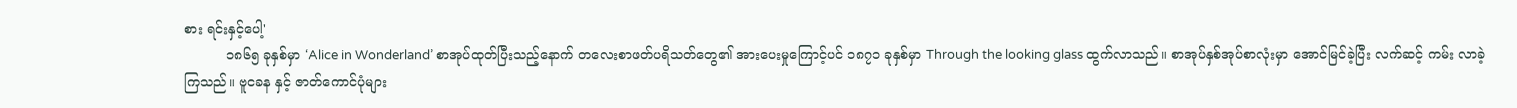စား ရင်းနှင့်ပေါ့'
          ၁၈၆၅ ခုနှစ်မှာ ‘Alice in Wonderland’ စာအုပ်ထုတ်ပြီးသည့်နောက် တလေးစာဖတ်ပရိသတ်တွေ၏ အားပေးမှုကြောင့်ပင် ၁၈၇၁ ခုနှစ်မှာ Through the looking glass ထွက်လာသည်။ စာအုပ်နှစ်အုပ်စာလုံးမှာ အောင်မြင်ခဲ့ပြီး လက်ဆင့် ကမ်း လာခဲ့ကြသည်။ ဗူငခန နှင့် ဇာတ်ကောင်ပုံများ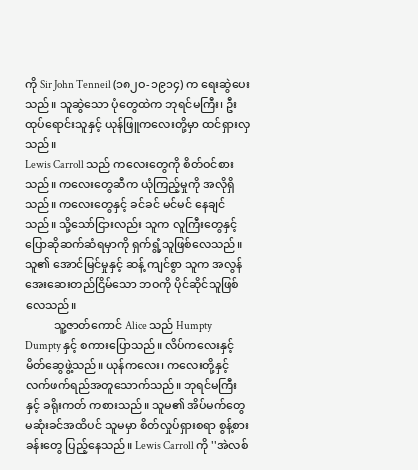ကို Sir John Tenneil (၁၈၂ဝ-၁၉၁၄) က ရေးဆွဲပေးသည်။ သူဆွဲသော ပုံတွေထဲက ဘုရင်မကြီး၊ ဦးထုပ်ရောင်းသူနှင့် ယုန်ဖြူကလေးတို့မှာ ထင်ရှားလှသည်။
Lewis Carroll သည် ကလေးတွေကို စိတ်ဝင်စားသည်။ ကလေးတွေဆီက ယုံကြည့်မှုကို အလိုရှိသည်။ ကလေးတွေနှင့် ခင်ခင် မင်မင် နေချင်သည်။ သို့သော်ငြားလည်း သူက လူကြီးတွေနှင့် ပြောဆိုဆက်ဆံရမှာကို ရှက်ရွံ့သူဖြစ်လေသည်။ သူ၏ အောင်မြင်မှုနှင့် ဆန့် ကျင်စွာ သူက အလွန်အေးဆေးတည်ငြိမ်သော ဘဝကို ပိုင်ဆိုင်သူဖြစ်လေသည်။
          သူ့ဇာတ်ကောင် Alice သည် Humpty Dumpty နှင့် စကားပြောသည်။ လိပ်ကလေးနှင့် မိတ်ဆွေဖွဲ့သည်။ ယုန်ကလေး၊ ကလေးတို့နှင့် လက်ဖက်ရည်အတူသောက်သည်။ ဘုရင်မကြီးနှင့် ခရိုးကတ် ကစားသည်။ သူမ၏ အိပ်မက်တွေ မဆုံးခင်အထိပင် သူမမှာ စိတ်လှုပ်ရှားစရာ စွန့်စားခန်းတွေ ပြည့်နေသည်။ Lewis Carroll ကို ''အဲလစ်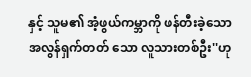နှင့် သူမ၏ အံ့ဖွယ်ကမ္ဘာကို ဖန်တီးခဲ့သော အလွန်ရှက်တတ် သော လူသားတစ်ဦး''ဟု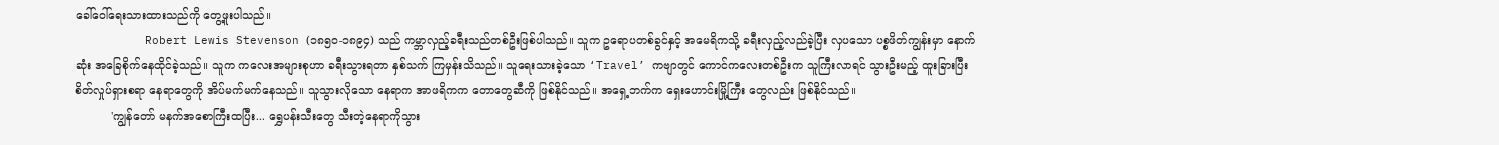ခေါ်ဝေါ်ရေးသားထားသည်ကို တွေ့ဖူးပါသည်။
          Robert Lewis Stevenson (၁၈၅ဝ-၁၈၉၄) သည် ကမ္ဘာလှည့်ခရီးသည်တစ်ဦးဖြစ်ပါသည်။ သူက ဥရောပတစ်ခွင်နှင့် အမေရိကသို့ ခရီးလှည့်လည်ခဲ့ပြီး လှပသော ပစ္စဖိတ်ကျွန်းမှာ နောက်ဆုံး အခြေစိုက်နေထိုင်ခဲ့သည်။ သူက ကလေးအများစုဟာ ခရီးသွားရတာ နှစ်သက် ကြမှန်းသိသည်။ သူရေးသားခဲ့သော ‘Travel’ ကဗျာတွင် ကောင်ကလေးတစ်ဦးက သူကြီးလာရင် သွားဦးမည့် ထူးခြားပြီး စိတ်လှုပ်ရှားစရာ နေရာတွေကို အိပ်မက်မက်နေသည်။ သူသွားလိုသော နေရာက အာဖရိကက တောတွေဆီကို ဖြစ်နိုင်သည်။ အရှေ့ဘက်က ရှေးဟောင်းမြို့ကြီး တွေလည်း ဖြစ်နိုင်သည်။
          'ကျွန်တော် မနက်အစောကြီးထပြီး... ရွှေပန်းသီးတွေ သီးတဲ့နေရာကိုသွား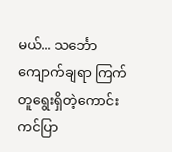မယ်... သင်္ဘောကျောက်ချရာ ကြက်တူရွေးရှိတဲ့ကောင်းကင်ပြာ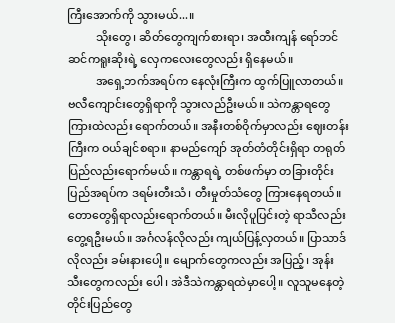ကြီးအောက်ကို သွားမယ်...။
          သိုးတွေ၊ ဆိတ်တွေကျက်စားရာ၊ အထီးကျန် ရော်ဘင်ဆင်ကရူးဆိုးရဲ့ လှေကလေးတွေလည်း ရှိနေမယ်။
          အရှေ့ဘက်အရပ်က နေလုံးကြီးက ထွက်ပြူလာတယ်။ ဗလီကျောင်းတွေရှိရာကို သွားလည်ဦးမယ်။ သဲကန္တာရတွေကြားထဲလည်း ရောက်တယ်။ အနီးတစ်ဝိုက်မှာလည်း ဈေးတန်းကြီးက ဝယ်ချင်စရာ။ နာမည်ကျော် အုတ်တံတိုင်းရှိရာ တရုတ်ပြည်လည်းရောက်မယ်။ ကန္တာရရဲ့ တစ်ဖက်မှာ တခြားတိုင်းပြည်အရပ်က ဒရမ်းတီးသံ၊ တီးမှုတ်သံတွေ ကြားနေရတယ်။ တောတွေရှိရာလည်းရောက်တယ်။ မီးလိုပူပြင်းတဲ့ ရာသီလည်း တွေ့ရဦးမယ်။ အင်္ဂလန်လိုလည်း ကျယ်ပြန့်လှတယ်။ ပြာသာဒ်လိုလည်း ခမ်းနားပေါ့။ မျောက်တွေကလည်း အပြည့်၊ အုန်းသီးတွေကလည်း ပေါ၊ အဲဒီသဲကန္တာရထဲမှာပေါ့။ လူသူမနေတဲ့ တိုင်းပြည်တွေ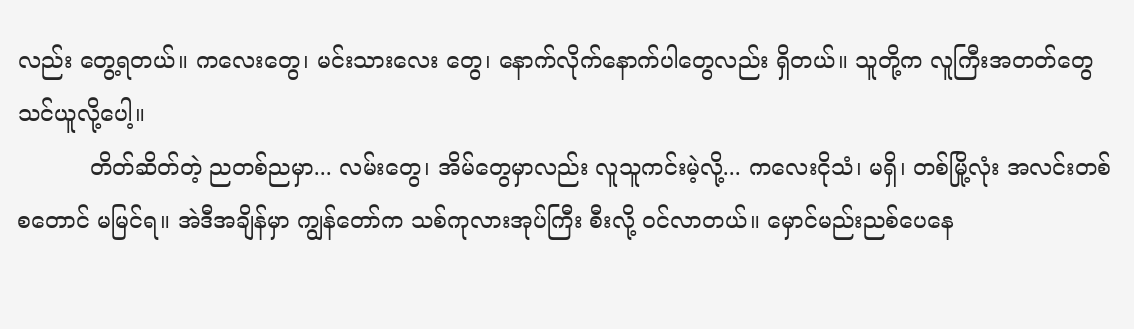လည်း တွေ့ရတယ်။ ကလေးတွေ၊ မင်းသားလေး တွေ၊ နောက်လိုက်နောက်ပါတွေလည်း ရှိတယ်။ သူတို့က လူကြီးအတတ်တွေ သင်ယူလို့ပေါ့။
          တိတ်ဆိတ်တဲ့ ညတစ်ညမှာ... လမ်းတွေ၊ အိမ်တွေမှာလည်း လူသူကင်းမဲ့လို့... ကလေးငိုသံ၊ မရှိ၊ တစ်မြို့လုံး အလင်းတစ်စတောင် မမြင်ရ။ အဲဒီအချိန်မှာ ကျွန်တော်က သစ်ကုလားအုပ်ကြီး စီးလို့ ဝင်လာတယ်။ မှောင်မည်းညစ်ပေနေ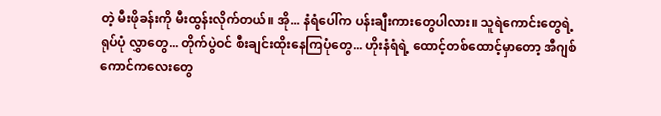တဲ့ မီးဖိုခန်းကို မီးထွန်းလိုက်တယ်။ အို... နံရံပေါ်က ပန်းချီးကားတွေပါလား။ သူရဲကောင်းတွေရဲ့ ရုပ်ပုံ လွှာတွေ... တိုက်ပွဲဝင် စီးချင်းထိုးနေကြပုံတွေ... ဟိုးနံရံရဲ့ ထောင့်တစ်ထောင့်မှာတော့ အီဂျစ်ကောင်ကလေးတွေ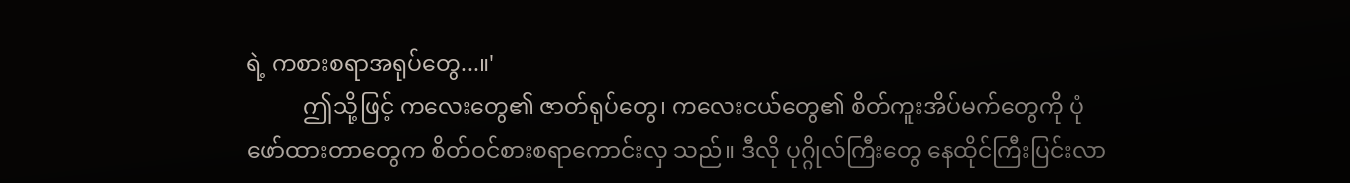ရဲ့ ကစားစရာအရုပ်တွေ...။'
          ဤသို့ဖြင့် ကလေးတွေ၏ ဇာတ်ရုပ်တွေ၊ ကလေးငယ်တွေ၏ စိတ်ကူးအိပ်မက်တွေကို ပုံဖော်ထားတာတွေက စိတ်ဝင်စားစရာကောင်းလှ သည်။ ဒီလို ပုဂ္ဂိုလ်ကြီးတွေ နေထိုင်ကြီးပြင်းလာ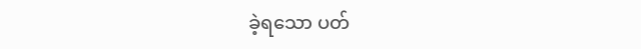ခဲ့ရသော ပတ်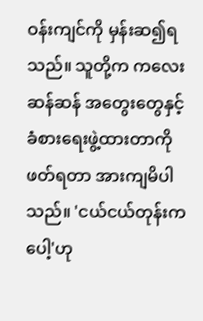ဝန်းကျင်ကို မှန်းဆ၍ရသည်။ သူတို့က ကလေးဆန်ဆန် အတွေးတွေနှင့် ခံစားရေးဖွဲ့ထားတာကို ဖတ်ရတာ အားကျမိပါသည်။ 'ငယ်ငယ်တုန်းကပေါ့'ဟု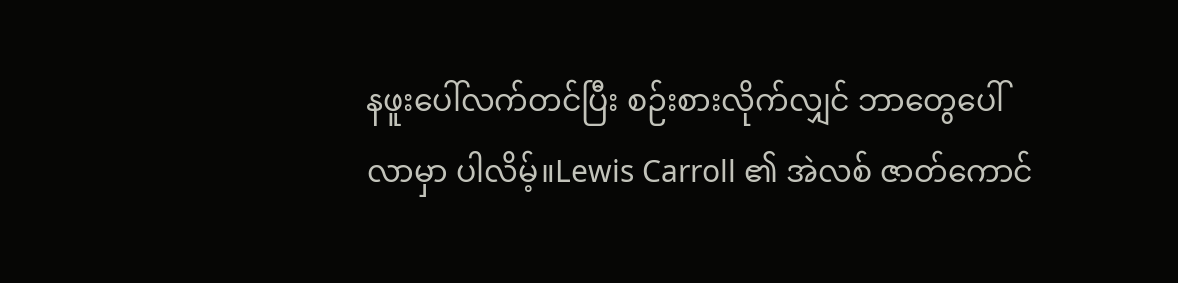နဖူးပေါ်လက်တင်ပြီး စဉ်းစားလိုက်လျှင် ဘာတွေပေါ်လာမှာ ပါလိမ့်။Lewis Carroll ၏ အဲလစ် ဇာတ်ကောင်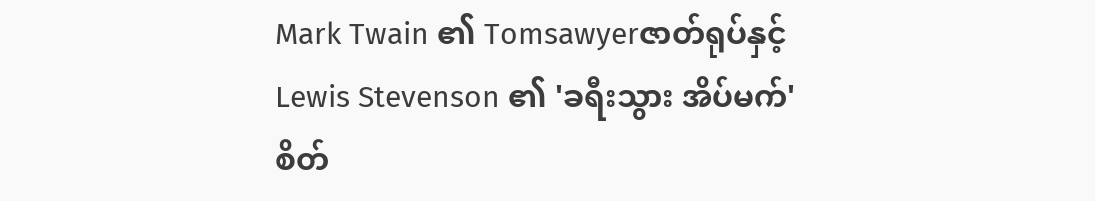Mark Twain ၏ Tomsawyerဇာတ်ရုပ်နှင့် Lewis Stevenson ၏ 'ခရီးသွား အိပ်မက်' စိတ်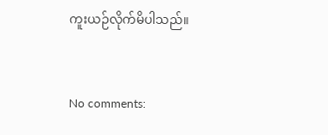ကူးယဉ်လိုက်မိပါသည်။


No comments: